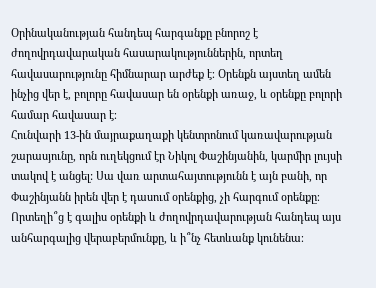Օրինականության հանդեպ հարգանքը բնորոշ է ժողովրդավարական հասարակություններին, որտեղ հավասարությունը հիմնարար արժեք է։ Օրենքն այստեղ ամեն ինչից վեր է, բոլորը հավասար են օրենքի առաջ, և օրենքը բոլորի համար հավասար է։
Հունվարի 13-ին մայրաքաղաքի կենտրոնում կառավարության շարասյունը, որն ուղեկցում էր Նիկոլ Փաշինյանին, կարմիր լույսի տակով է անցել: Սա վառ արտահայտությունն է այն բանի, որ Փաշինյանն իրեն վեր է դասում օրենքից, չի հարգում օրենքը։
Որտեղի՞ց է գալիս օրենքի և ժողովրդավարության հանդեպ այս անհարգալից վերաբերմունքը, և ի՞նչ հետևանք կունենա։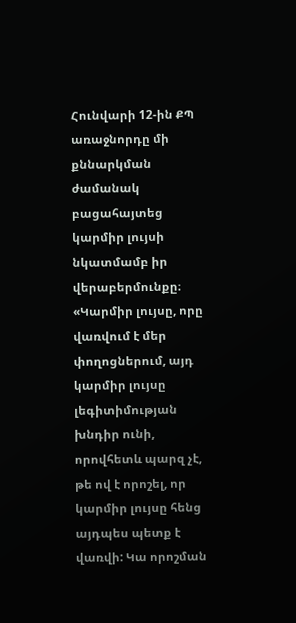Հունվարի 12-ին ՔՊ առաջնորդը մի քննարկման ժամանակ բացահայտեց կարմիր լույսի նկատմամբ իր վերաբերմունքը։ «Կարմիր լույսը, որը վառվում է մեր փողոցներում, այդ կարմիր լույսը լեգիտիմության խնդիր ունի, որովհետև պարզ չէ, թե ով է որոշել, որ կարմիր լույսը հենց այդպես պետք է վառվի: Կա որոշման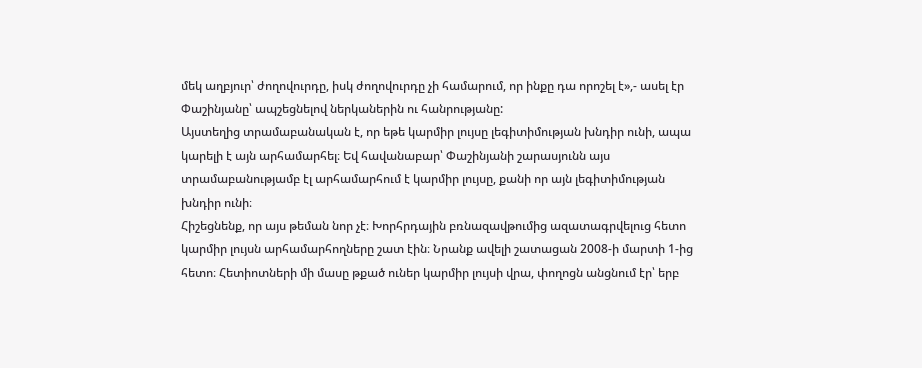մեկ աղբյուր՝ ժողովուրդը, իսկ ժողովուրդը չի համարում, որ ինքը դա որոշել է»,- ասել էր Փաշինյանը՝ ապշեցնելով ներկաներին ու հանրությանը:
Այստեղից տրամաբանական է, որ եթե կարմիր լույսը լեգիտիմության խնդիր ունի, ապա կարելի է այն արհամարհել։ Եվ հավանաբար՝ Փաշինյանի շարասյունն այս տրամաբանությամբ էլ արհամարհում է կարմիր լույսը, քանի որ այն լեգիտիմության խնդիր ունի։
Հիշեցնենք, որ այս թեման նոր չէ։ Խորհրդային բռնազավթումից ազատագրվելուց հետո կարմիր լույսն արհամարհողները շատ էին։ Նրանք ավելի շատացան 2008-ի մարտի 1-ից հետո։ Հետիոտների մի մասը թքած ուներ կարմիր լույսի վրա, փողոցն անցնում էր՝ երբ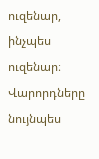ուզենար, ինչպես ուզենար։ Վարորդները նույնպես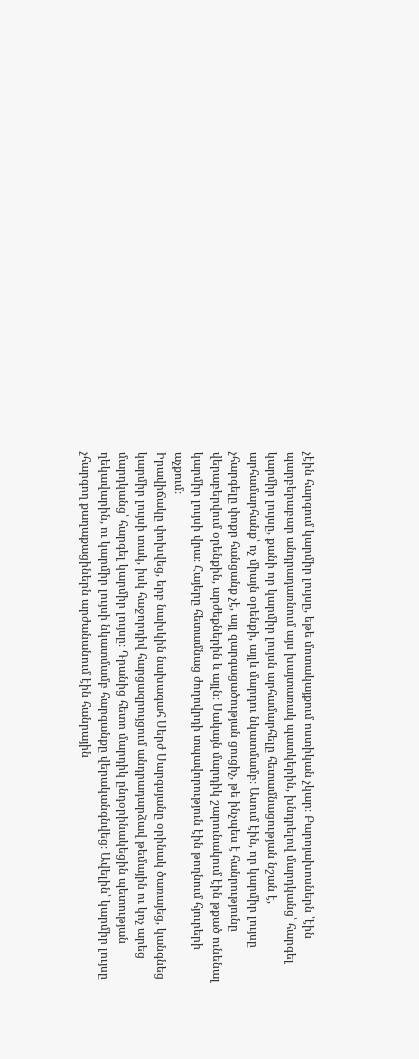չէին հարգում կարմիր լույսը, եթե մոտակայքում ոստիկան չկար։ Բարոյախոսներն ՝էին պարբերաբար անդրադառնում այս խայտառակ պատկերին, խնդրելով մարդկանց՝ հարգել կարմիր լույսը, քանի որ կարմիր լույսն արհամարհելը հետամնացության նշան է, արհամարհանք՝ ոչ միայն օրենքի, այլև մարդու նկատմամբ։ Ասում էին, որ կարմիր լույսը չհարգելը փոքր հանցանք չէ, այլ զարգացածության ցուցիչ, թե ինչպես է հանրությունը վերաբերվում օրենքին, արժեքներին և այլն։ Սակայն մարդիկ շարունակում էին թքած ունենալ կարմիր լույսի վրա։ Հայերը հետամնաց ժողովրդի տպավորություն էին թողնում հյուրերի աչքում։
Իրավիճակը փոխվեց, երբ նախկին նախագահ Սերժ Սարգսյանը օրինակ ծառայեց, կանգնեց կարմիր լույսի տակ, իսկ հաջորդիվ հարցազրույցում անդրադարձավ թեմային ու կոչ արեց մարդկանց՝ հարգել կարմիր լույսը։ Դրանից հետո մարդիկ ընդօրինակեցին պետության ղեկավարին, ու կարմիր լույսի նկատմամբ հարգանքը վերականգնվեց։ Ավելին՝ կարմիր լույսը չհարգող քաղաքացիներն արժանանում էին հանրային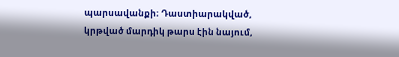պարսավանքի։ Դաստիարակված, կրթված մարդիկ թարս էին նայում,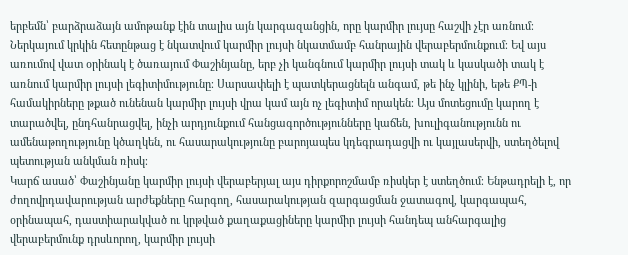երբեմն՝ բարձրաձայն ամոթանք էին տալիս այն կարգազանցին, որը կարմիր լույսը հաշվի չէր առնում։
Ներկայում կրկին հետընթաց է նկատվում կարմիր լույսի նկատմամբ հանրային վերաբերմունքում։ Եվ այս առումով վատ օրինակ է ծառայում Փաշինյանը, երբ չի կանգնում կարմիր լույսի տակ և կասկածի տակ է առնում կարմիր լույսի լեգիտիմությունը։ Սարսափելի է պատկերացնելն անգամ, թե ինչ կլինի, եթե ՔՊ-ի համակիրները թքած ունենան կարմիր լույսի վրա կամ այն ոչ լեգիտիմ որակեն։ Այս մոտեցումը կարող է տարածվել, ընդհանրացվել, ինչի արդյունքում հանցագործությունները կաճեն, խուլիգանությունն ու ամենաթողությունը կծաղկեն, ու հասարակությունը բարոյապես կդեգրադացվի ու կայլասերվի, ստեղծելով պետության անկման ռիսկ։
Կարճ ասած՝ Փաշինյանը կարմիր լույսի վերաբերյալ այս դիրքորոշմամբ ռիսկեր է ստեղծում։ Ենթադրելի է, որ ժողովրդավարության արժեքները հարգող, հասարակության զարգացման ջատագով, կարգապահ, օրինապահ, դաստիարակված ու կրթված քաղաքացիները կարմիր լույսի հանդեպ անհարգալից վերաբերմունք դրսևորող, կարմիր լույսի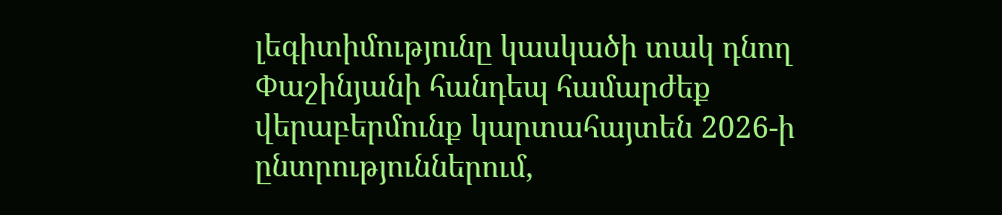լեգիտիմությունը կասկածի տակ դնող Փաշինյանի հանդեպ համարժեք վերաբերմունք կարտահայտեն 2026-ի ընտրություններում,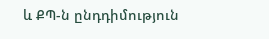և ՔՊ-ն ընդդիմություն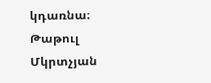կդառնա։
Թաթուլ Մկրտչյան